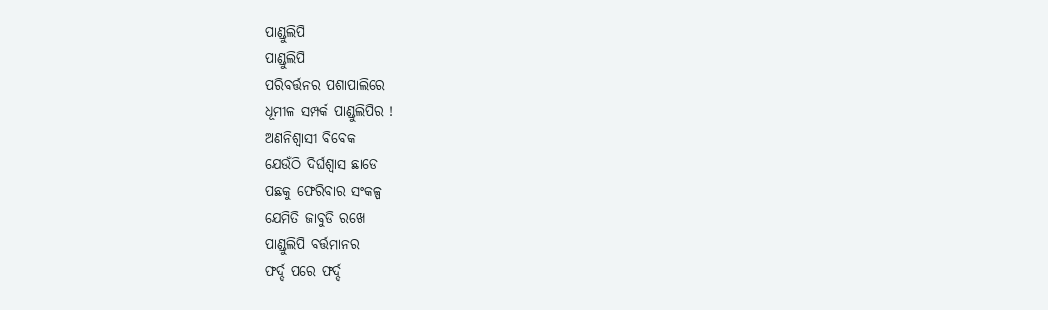ପାଣ୍ଡୁଲିପି
ପାଣ୍ଡୁଲିପି
ପରିବର୍ତ୍ତନର ପଶାପାଲିରେ
ଧୂମୀଳ ସମ୍ପର୍କ ପାଣ୍ଡୁଲିପିର !
ଅଣନିଶ୍ୱାସୀ ବିବେକ
ଯେଉଁଠି ଦିର୍ଘଶ୍ୱାସ ଛାଡେ
ପଛକୁ ଫେରିବାର ସଂକଳ୍ପ
ଯେମିତି ଜାବୁଡି ରଖେ
ପାଣ୍ଡୁଲିପି ବର୍ତ୍ତମାନର
ଫର୍ଦ୍ଦ ପରେ ଫର୍ଦ୍ଦ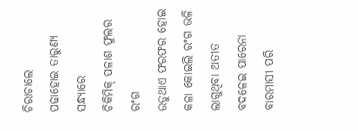ଚିରାଚାଲେ
ପଢାହୋଇ ତାରୁଣ୍ୟ ସନ୍ଧ୍ୟାରେ
ଚିକିମିକ୍ ପଳାଶ ଫୁଲର ରଂଗ
ଉଡୁଥାଏ ଫରଫର ହୋଇ
କଳା କୋଇଲି ରଂଗ ଭଳି ଲାଗୁଥିବା ଅତୀତ
ବଦଳେଇ ପାରେନା ବାରମାସୀ ପରି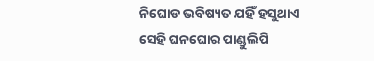ନିଘୋଡ ଭବିଷ୍ୟତ ଯହିଁ ହସୁଥାଏ
ସେହି ଘନଘୋର ପାଣ୍ଡୁଲିପି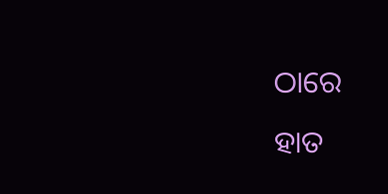ଠାରେ
ହାତ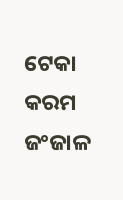ଟେକା କରମ ଜଂଜାଳ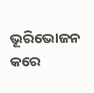ଭୂରିଭୋଜନ କରେ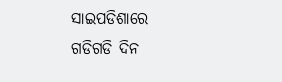ସାଇପଡିଶାରେ
ଗଡିଗଡି ଦିନ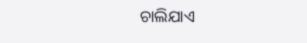ଚାଲିଯାଏ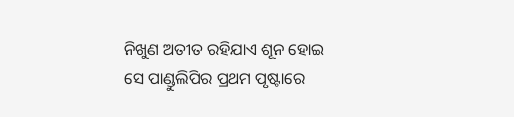ନିଖୁଣ ଅତୀତ ରହିଯାଏ ଶୂନ ହୋଇ
ସେ ପାଣ୍ଡୁଲିପିର ପ୍ରଥମ ପୃଷ୍ଟାରେ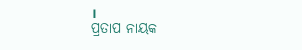।
ପ୍ରତାପ ନାୟକ